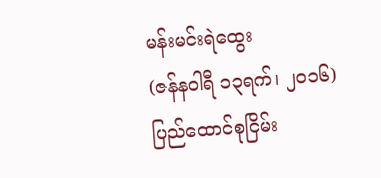မန်းမင်းရဲထွေး
(ဇန်နဝါရီ ၁၃ရက်၊ ၂၀၁၆)
ပြည်ထောင်စုငြိမ်း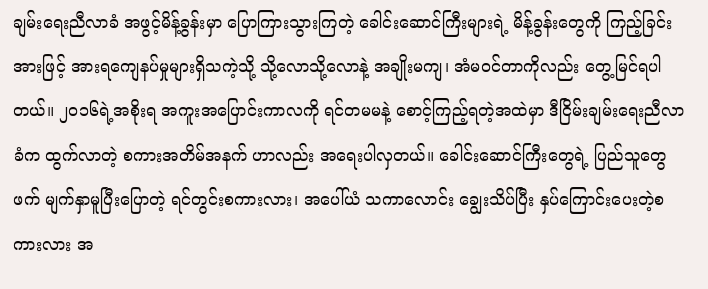ချမ်းရေးညီလာခံ အဖွင့်မိန့်ခွန်းမှာ ပြောကြားသွားကြတဲ့ ခေါင်းဆောင်ကြီးများရဲ့ မိန့်ခွန်းတွေကို ကြည့်ခြင်း အားဖြင့် အားရကျေနပ်မှုများရှိသကဲ့သို့ သို့လောသို့လောနဲ့ အချိုးမကျ၊ အံမဝင်တာကိုလည်း တွေ့မြင်ရပါတယ်။ ၂၀၁၆ရဲ့အစိုးရ အကူးအပြောင်းကာလကို ရင်တမမနဲ့ စောင့်ကြည့်ရတဲ့အထဲမှာ ဒီငြိမ်းချမ်းရေးညီလာခံက ထွက်လာတဲ့ စကားအတိမ်အနက် ဟာလည်း အရေးပါလှတယ်။ ခေါင်းဆောင်ကြီးတွေရဲ့ ပြည်သူတွေဖက် မျက်နှာမူပြီးပြောတဲ့ ရင်တွင်းစကားလား၊ အပေါ်ယံ သကာလောင်း ချွေးသိပ်ပြီး နှပ်ကြောင်းပေးတဲ့စကားလား အ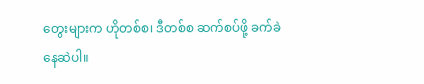တွေးများက ဟိုတစ်စ၊ ဒီတစ်စ ဆက်စပ်ဖို့ ခက်ခဲနေဆဲပါ။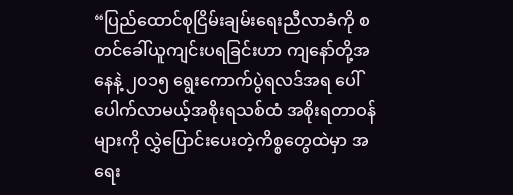“ပြည်ထောင်စုငြိမ်းချမ်းရေးညီလာခံကို စတင်ခေါ်ယူကျင်းပရခြင်းဟာ ကျနော်တို့အနေနဲ့ ၂၀၁၅ ရွေးကောက်ပွဲရလဒ်အရ ပေါ် ပေါက်လာမယ့်အစိုးရသစ်ထံ အစိုးရတာဝန်များကို လွှဲပြောင်းပေးတဲ့ကိစ္စတွေထဲမှာ အရေး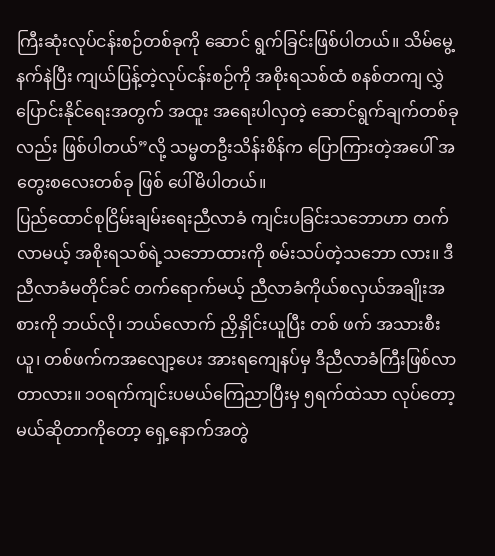ကြီးဆုံးလုပ်ငန်းစဉ်တစ်ခုကို ဆောင် ရွက်ခြင်းဖြစ်ပါတယ်။ သိမ်မွေ့နက်နဲပြီး ကျယ်ပြန့်တဲ့လုပ်ငန်းစဉ်ကို အစိုးရသစ်ထံ စနစ်တကျ လွှဲပြောင်းနိုင်ရေးအတွက် အထူး အရေးပါလှတဲ့ ဆောင်ရွက်ချက်တစ်ခုလည်း ဖြစ်ပါတယ်”လို့ သမ္မတဦးသိန်းစိန်က ပြောကြားတဲ့အပေါ် အတွေးစလေးတစ်ခု ဖြစ် ပေါ်မိပါတယ်။
ပြည်ထောင်စုငြိမ်းချမ်းရေးညီလာခံ ကျင်းပခြင်းသဘောဟာ တက်လာမယ့် အစိုးရသစ်ရဲ့သဘောထားကို စမ်းသပ်တဲ့သဘော လား။ ဒီညီလာခံမတိုင်ခင် တက်ရောက်မယ့် ညီလာခံကိုယ်စလှယ်အချိုးအစားကို ဘယ်လို၊ ဘယ်လောက် ညှိနှိုင်းယူပြီး တစ် ဖက် အသားစီးယူ၊ တစ်ဖက်ကအလျော့ပေး အားရကျေနပ်မှ ဒီညီလာခံကြီးဖြစ်လာတာလား။ ၁ဝရက်ကျင်းပမယ်ကြေညာပြီးမှ ၅ရက်ထဲသာ လုပ်တော့မယ်ဆိုတာကိုတော့ ရှေ့နောက်အတွဲ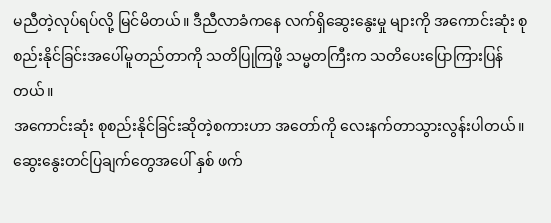မညီတဲ့လုပ်ရပ်လို့ မြင်မိတယ်။ ဒီညီလာခံကနေ လက်ရှိဆွေးနွေးမှု များကို အကောင်းဆုံး စုစည်းနိုင်ခြင်းအပေါ်မူတည်တာကို သတိပြုကြဖို့ သမ္မတကြီးက သတိပေးပြောကြားပြန်တယ်။
အကောင်းဆုံး စုစည်းနိုင်ခြင်းဆိုတဲ့စကားဟာ အတော်ကို လေးနက်တာသွားလွန်းပါတယ်။ ဆွေးနွေးတင်ပြချက်တွေအပေါ် နှစ် ဖက်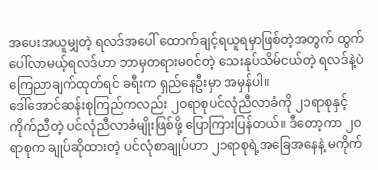အပေးအယူမျှတဲ့ ရလဒ်အပေါ် ထောက်ချင့်ရယူရမှာဖြစ်တဲ့အတွက် ထွက်ပေါ်လာမယ့်ရလဒ်ဟာ ဘာမှတရားမဝင်တဲ့ သေးနုပ်သိမ်ငယ်တဲ့ ရလဒ်နဲ့ပဲ ကြေညာချက်ထုတ်ရင် ခရီးက ရှည်နေဦးမှာ အမှန်ပါ။
ဒေါ်အောင်ဆန်းစုကြည်ကလည်း ၂ဝရာစုပင်လုံညီလာခံကို ၂၁ရာစုနှင့်ကိုက်ညီတဲ့ ပင်လုံညီလာခံမျိုးဖြစ်ဖို့ ပြောကြားပြန်တယ်။ ဒီတော့ကာ ၂ဝရာစုက ချုပ်ဆိုထားတဲ့ ပင်လုံစာချုပ်ဟာ ၂၁ရာစုရဲ့အခြေအနေနဲ့ မကိုက်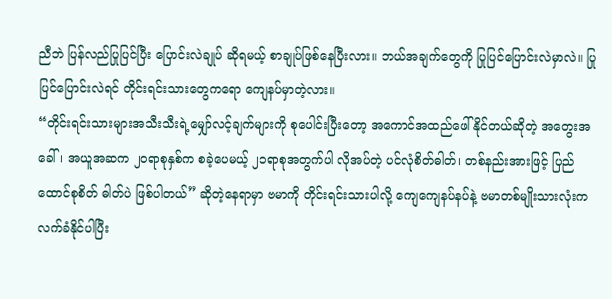ညီဘဲ ပြန်လည်ပြုပြင်ပြီး ပြောင်းလဲချုပ် ဆိုရမယ့် စာချုပ်ဖြစ်နေပြီးလား။ ဘယ်အချက်တွေကို ပြုပြင်ပြောင်းလဲမှာလဲ။ ပြုပြင်ပြောင်းလဲရင် တိုင်းရင်းသားတွေကရော ကျေနပ်မှာတဲ့လား။
“တိုင်းရင်းသားများအသီးသီးရဲ့မျှော်လင့်ချက်များကို စုပေါင်းပြီးတော့ အကောင်အထည်ဖေါ်နိုင်တယ်ဆိုတဲ့ အတွေးအခေါ်၊ အယူအဆက ၂ဝရာစုနှစ်က စခဲ့ပေမယ့် ၂၁ရာစုအတွက်ပါ လိုအပ်တဲ့ ပင်လုံစိတ်ဓါတ်၊ တစ်နည်းအားဖြင့် ပြည်ထောင်စုစိတ် ဓါတ်ပဲ ဖြစ်ပါတယ်” ဆိုတဲ့နေရာမှာ ဗမာကို တိုင်းရင်းသားပါလို့ ကျေကျေနပ်နပ်နဲ့ ဗမာတစ်မျိုးသားလုံးက လက်ခံနိုင်ပါပြီး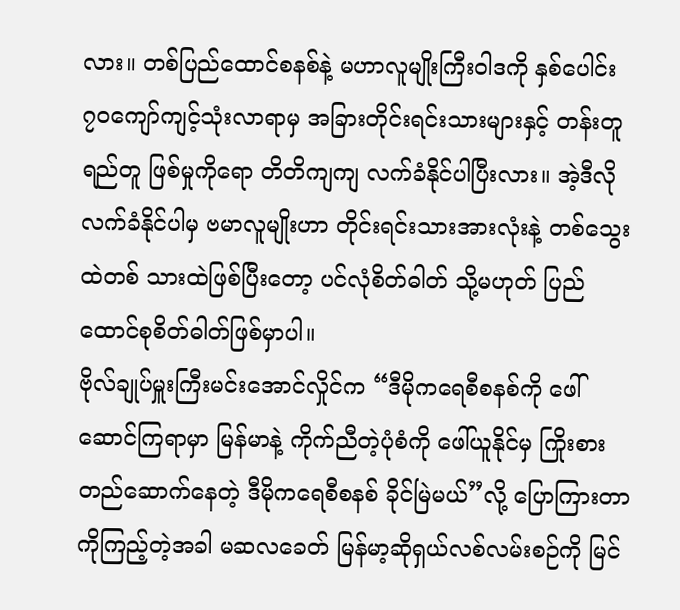လား။ တစ်ပြည်ထောင်စနစ်နဲ့ မဟာလူမျိုးကြီးဝါဒကို နှစ်ပေါင်း ၇၀ကျော်ကျင့်သုံးလာရာမှ အခြားတိုင်းရင်းသားများနှင့် တန်းတူရည်တူ ဖြစ်မှုကိုရော တိတိကျကျ လက်ခံနိုင်ပါပြီးလား။ အဲ့ဒီလိုလက်ခံနိုင်ပါမှ ဗမာလူမျိုးဟာ တိုင်းရင်းသားအားလုံးနဲ့ တစ်သွေးထဲတစ် သားထဲဖြစ်ပြီးတော့ ပင်လုံစိတ်ဓါတ် သို့မဟုတ် ပြည်ထောင်စုစိတ်ဓါတ်ဖြစ်မှာပါ။
ဗိုလ်ချုပ်မှူးကြီးမင်းအောင်လှိုင်က “ဒီမိုကရေစီစနစ်ကို ဖေါ်ဆောင်ကြရာမှာ မြန်မာနဲ့ ကိုက်ညီတဲ့ပုံစံကို ဖေါ်ယူနိုင်မှ ကြိုးစား တည်ဆောက်နေတဲ့ ဒီမိုကရေစီစနစ် ခိုင်မြဲမယ်”လို့ ပြောကြားတာကိုကြည့်တဲ့အခါ မဆလခေတ် မြန်မာ့ဆိုရှယ်လစ်လမ်းစဉ်ကို မြင်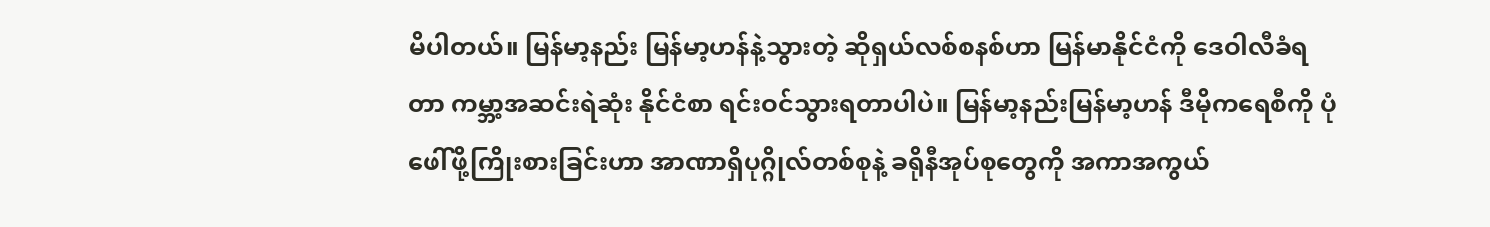မိပါတယ်။ မြန်မာ့နည်း မြန်မာ့ဟန်နဲ့သွားတဲ့ ဆိုရှယ်လစ်စနစ်ဟာ မြန်မာနိုင်ငံကို ဒေဝါလီခံရတာ ကမ္ဘာ့အဆင်းရဲဆုံး နိုင်ငံစာ ရင်းဝင်သွားရတာပါပဲ။ မြန်မာ့နည်းမြန်မာ့ဟန် ဒီမိုကရေစီကို ပုံဖေါ်ဖို့ကြိုးစားခြင်းဟာ အာဏာရှိပုဂ္ဂိုလ်တစ်စုနဲ့ ခရိုနီအုပ်စုတွေကို အကာအကွယ်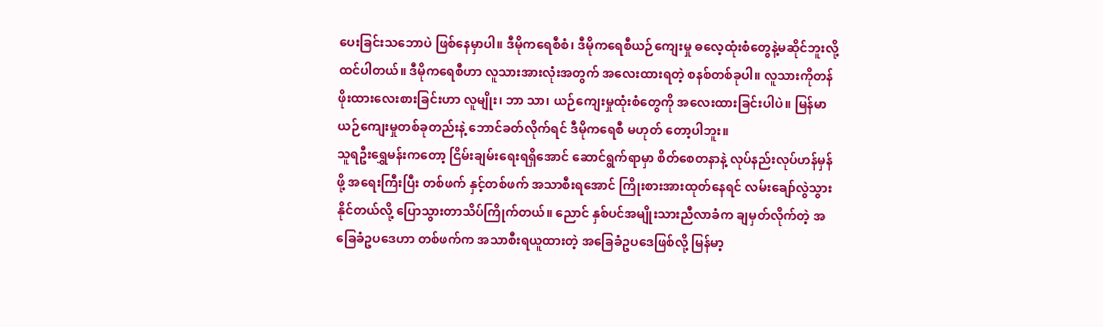ပေးခြင်းသဘောပဲ ဖြစ်နေမှာပါ။ ဒီမိုကရေစီစံ၊ ဒီမိုကရေစီယဉ်ကျေးမှု ဓလေ့ထုံးစံတွေနဲ့မဆိုင်ဘူးလို့ ထင်ပါတယ်။ ဒီမိုကရေစီဟာ လူသားအားလုံးအတွက် အလေးထားရတဲ့ စနစ်တစ်ခုပါ။ လူသားကိုတန်ဖိုးထားလေးစားခြင်းဟာ လူမျိုး၊ ဘာ သာ၊ ယဉ်ကျေးမှုထုံးစံတွေကို အလေးထားခြင်းပါပဲ။ မြန်မာယဉ်ကျေးမှုတစ်ခုတည်းနဲ့ ဘောင်ခတ်လိုက်ရင် ဒီမိုကရေစီ မဟုတ် တော့ပါဘူး။
သူရဦးရွှေမန်းကတော့ ငြိမ်းချမ်းရေးရရှိအောင် ဆောင်ရွက်ရာမှာ စိတ်စေတနာနဲ့ လုပ်နည်းလုပ်ဟန်မှန်ဖို့ အရေးကြီးပြီး တစ်ဖက် နှင့်တစ်ဖက် အသာစီးရအောင် ကြိုးစားအားထုတ်နေရင် လမ်းချော်လွဲသွားနိုင်တယ်လို့ ပြောသွားတာသိပ်ကြိုက်တယ်။ ညောင် နှစ်ပင်အမျိုးသားညီလာခံက ချမှတ်လိုက်တဲ့ အခြေခံဥပဒေဟာ တစ်ဖက်က အသာစီးရယူထားတဲ့ အခြေခံဥပဒေဖြစ်လို့ မြန်မာ့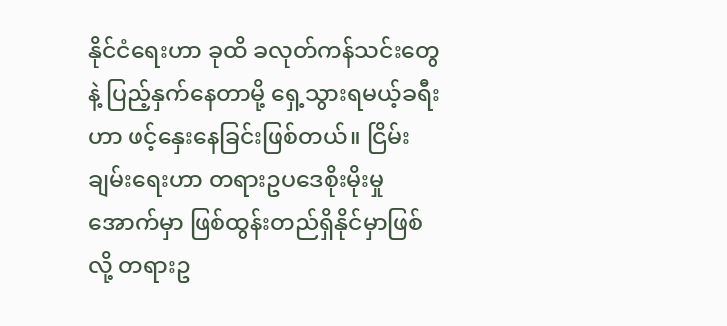နိုင်ငံရေးဟာ ခုထိ ခလုတ်ကန်သင်းတွေနဲ့ ပြည့်နှက်နေတာမို့ ရှေ့သွားရမယ့်ခရီးဟာ ဖင့်နှေးနေခြင်းဖြစ်တယ်။ ငြိမ်းချမ်းရေးဟာ တရားဥပဒေစိုးမိုးမှုအောက်မှာ ဖြစ်ထွန်းတည်ရှိနိုင်မှာဖြစ်လို့ တရားဥ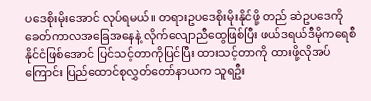ပဒေစိုးမိုးအောင် လုပ်ရမယ်။ တရားဥပဒေစိုးမိုးနိုင်ဖို့ တည် ဆဲဥပဒေကို ခေတ်ကာလအခြေအနေနဲ့ လိုက်လျောညီထွေဖြစ်ပြီး ဖယ်ဒရယ်ဒီမိုကရေစီနိုင်ငံဖြစ်အောင် ပြင်သင့်တာကိုပြင်ပြီး ထားသင့်တာကို ထားဖို့လိုအပ်ကြောင်း ပြည်ထောင်စုလွှတ်တော်နာယက သူရဦး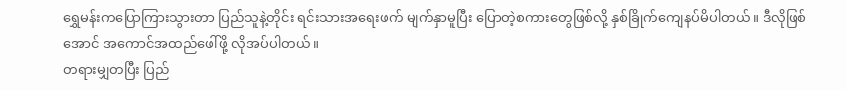ရွှေမန်းကပြောကြားသွားတာ ပြည်သူနဲ့တိုင်း ရင်းသားအရေးဖက် မျက်နှာမူပြီး ပြောတဲ့စကားတွေဖြစ်လို့ နှစ်ခြိုက်ကျေနပ်မိပါတယ်။ ဒီလိုဖြစ်အောင် အကောင်အထည်ဖေါ်ဖို့ လိုအပ်ပါတယ်။
တရားမျှတပြီး ပြည်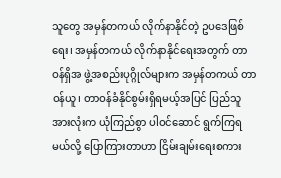သူတွေ အမှန်တကယ် လိုက်နာနိုင်တဲ့ ဥပဒေဖြစ်ရေး၊ အမှန်တကယ် လိုက်နာနိုင်ရေးအတွက် တာဝန်ရှိအ ဖွဲ့အစည်းပုဂ္ဂိုလ်များက အမှန်တကယ် တာဝန်ယူ၊ တာဝန်ခံနိုင်စွမ်းရှိရမယ့်အပြင် ပြည်သူအားလုံးက ယုံကြည်စွာ ပါဝင်ဆောင် ရွက်ကြရမယ်လို့ ပြောကြားတာဟာ ငြိမ်းချမ်းရေးစကား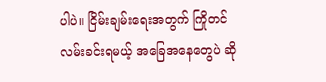ပါပဲ။ ငြိမ်းချမ်းရေးအတွက် ကြိုတင်လမ်းခင်းရမယ့် အခြေအနေတွေပဲ ဆို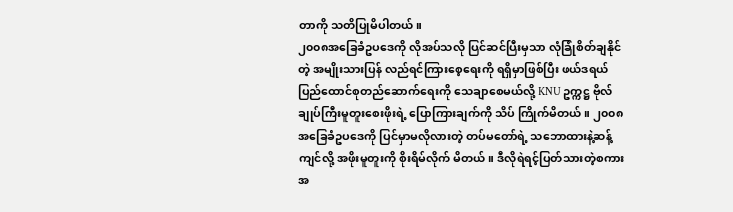တာကို သတိပြုမိပါတယ်။
၂၀၀၈အခြေခံဥပဒေကို လိုအပ်သလို ပြင်ဆင်ပြီးမှသာ လုံခြုံစိတ်ချနိုင်တဲ့ အမျိုးသားပြန် လည်ရင်ကြားစေ့ရေးကို ရရှိမှာဖြစ်ပြီး ဖယ်ဒရယ်ပြည်ထောင်စုတည်ဆောက်ရေးကို သေချာစေမယ်လို့ KNU ဥက္ကဋ္ဌ ဗိုလ်ချုပ်ကြီးမူတူးစေးဖိုးရဲ့ ပြောကြားချက်ကို သိပ် ကြိုက်မိတယ်။ ၂၀၀၈အခြေခံဥပဒေကို ပြင်မှာမလိုလားတဲ့ တပ်မတော်ရဲ့ သဘောထားနဲ့ဆန့်ကျင်လို့ အဖိုးမူတူးကို စိုးရိမ်လိုက် မိတယ်။ ဒီလိုရဲရင့်ပြတ်သားတဲ့စကားအ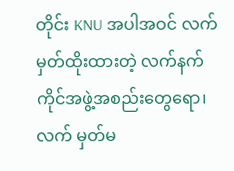တိုင်း KNU အပါအဝင် လက်မှတ်ထိုးထားတဲ့ လက်နက်ကိုင်အဖွဲ့အစည်းတွေရော၊ လက် မှတ်မ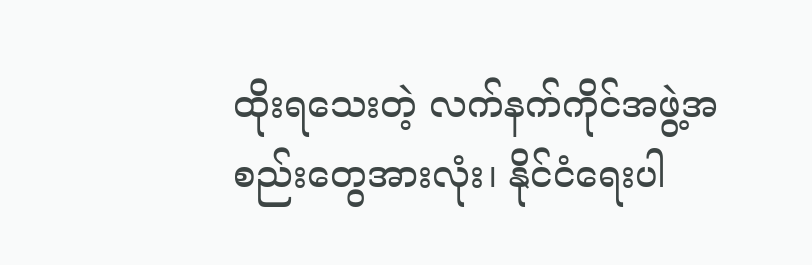ထိုးရသေးတဲ့ လက်နက်ကိုင်အဖွဲ့အစည်းတွေအားလုံး၊ နိုင်ငံရေးပါ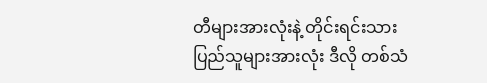တီများအားလုံးနဲ့ တိုင်းရင်းသားပြည်သူများအားလုံး ဒီလို တစ်သံ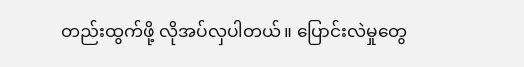တည်းထွက်ဖို့ လိုအပ်လှပါတယ်။ ပြောင်းလဲမှုတွေ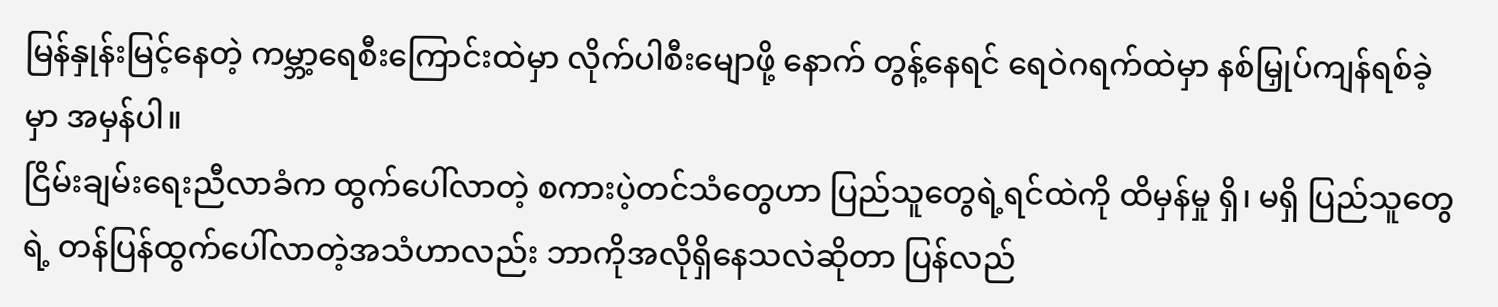မြန်နှုန်းမြင့်နေတဲ့ ကမ္ဘာ့ရေစီးကြောင်းထဲမှာ လိုက်ပါစီးမျောဖို့ နောက် တွန့်နေရင် ရေဝဲဂရက်ထဲမှာ နစ်မြှုပ်ကျန်ရစ်ခဲ့မှာ အမှန်ပါ။
ငြိမ်းချမ်းရေးညီလာခံက ထွက်ပေါ်လာတဲ့ စကားပဲ့တင်သံတွေဟာ ပြည်သူတွေရဲ့ရင်ထဲကို ထိမှန်မှု ရှိ၊ မရှိ ပြည်သူတွေရဲ့ တန်ပြန်ထွက်ပေါ်လာတဲ့အသံဟာလည်း ဘာကိုအလိုရှိနေသလဲဆိုတာ ပြန်လည်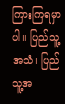ကြားကြရမှာပါ။ ပြည်သူ့အသံ၊ ပြည်သူ့အ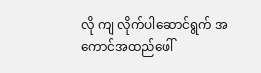လို ကျ လိုက်ပါဆောင်ရွက် အကောင်အထည်ဖေါ်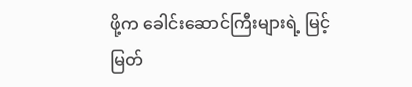ဖို့က ခေါင်းဆောင်ကြီးများရဲ့ မြင့်မြတ်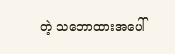တဲ့ သဘောထားအပေါ်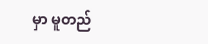မှာ မူတည်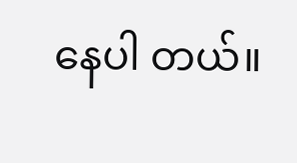နေပါ တယ်။